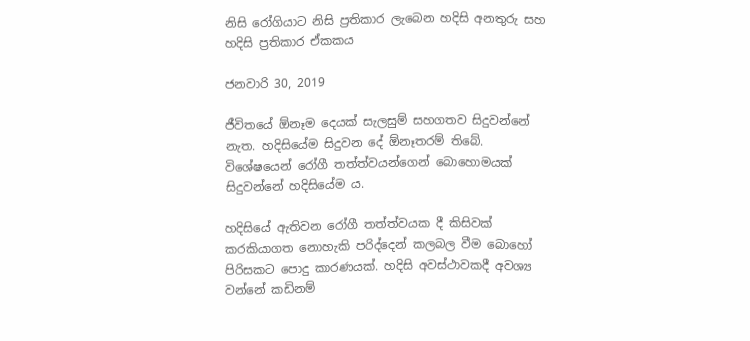නිසි රෝගියාට නිසි ප්‍රතිකාර ලැබෙන හදිසි අනතුරු සහ හදිසි ප්‍රතිකාර ඒකකය

ජනවාරි 30, 2019

ජීවිතයේ ඕනෑම දෙයක් සැලසුම් සහගතව සිදුවන්නේ නැත. හදිසියේම සිදුවන දේ ඕනෑතරම් තිබේ. විශේෂයෙන් රෝගී තත්ත්වයන්ගෙන් බොහොමයක් සිදුවන්නේ හදිසියේම ය.

හදිසියේ ඇතිවන රෝගී තත්ත්වයක දී කිසිවක් කරකියාගත නොහැකි පරිද්දෙන් කලබල වීම බොහෝ පිරිසකට පොදු කාරණයක්. හදිසි අවස්ථාවකදී අවශ්‍ය වන්නේ කඩිනම්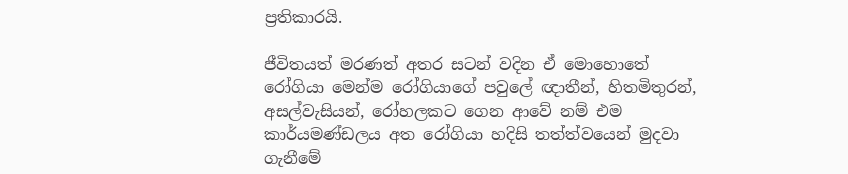ප්‍රතිකාරයි.

ජීවිතයත් මරණත් අතර සටන් වදින ඒ මොහොතේ රෝගියා මෙන්ම රෝගියාගේ පවුලේ ඥාතීන්, හිතමිතුරන්, අසල්වැසියන්, රෝහලකට ගෙන ආවේ නම් එම කාර්යමණ්ඩලය අත රෝගියා හදිසි තත්ත්වයෙන් මුදවා ගැනීමේ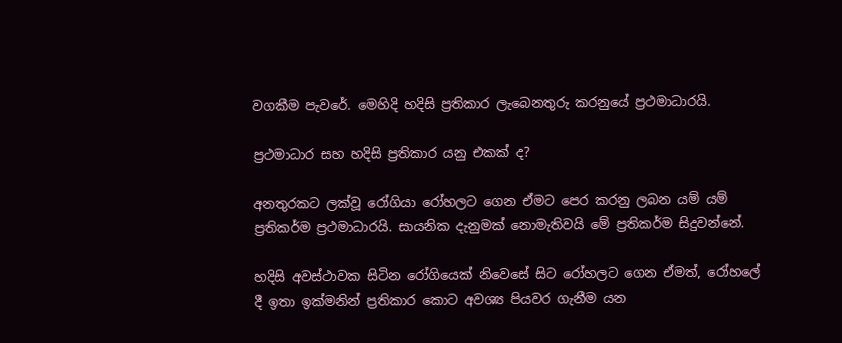වගකීම පැවරේ. මෙහිදි හදිසි ප්‍රතිකාර ලැබෙනතුරු කරනුයේ ප්‍රථමාධාරයි.

ප්‍රථමාධාර සහ හදිසි ප්‍රතිකාර යනු එකක් ද?

අනතුරකට ලක්වූ රෝගියා රෝහලට ගෙන ඒමට පෙර කරනු ලබන යම් යම් ප්‍රතිකර්ම ප්‍රථමාධාරයි. සායනික දැනුමක් නොමැතිවයි මේ ප්‍රතිකර්ම සිදුවන්නේ.

හදිසි අවස්ථාවක සිටින රෝගියෙක් නිවෙසේ සිට රෝහලට ගෙන ඒමත්, රෝහලේ දී ඉතා ඉක්මනින් ප්‍රතිකාර කොට අවශ්‍ය පියවර ගැනීම යන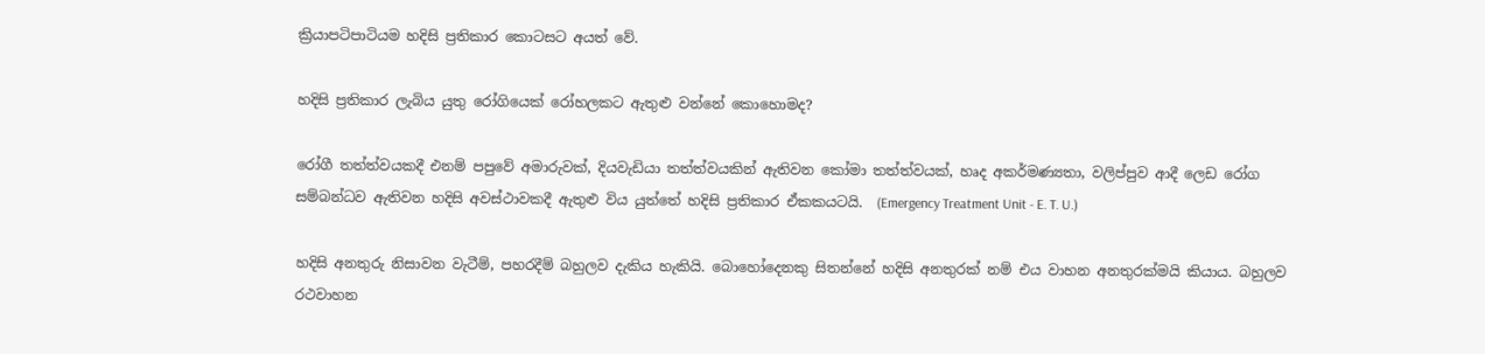ක්‍රියාපටිපාටියම හදිසි ප්‍රතිකාර කොටසට අයත් වේ.

හදිසි ප්‍රතිකාර ලැබිය යුතු රෝගියෙක් රෝහලකට ඇතුළු වන්නේ කොහොමද?

රෝගී තත්ත්වයකදී එනම් පපුවේ අමාරුවක්, දියවැඩියා තත්ත්වයකින් ඇතිවන කෝමා තත්ත්වයක්, හෘද අකර්මණ්‍යතා, වලිප්පුව ආදී ලෙඩ රෝග සම්බන්ධව ඇතිවන හදිසි අවස්ථාවකදී ඇතුළු විය යුත්තේ හදිසි ප්‍රතිකාර ඒකකයටයි.  (Emergency Treatment Unit - E. T. U.)

හදිසි අනතුරු නිසාවන වැටීම්, පහරදීම් බහුලව දැකිය හැකියි. බොහෝදෙනකු සිතන්නේ හදිසි අනතුරක් නම් එය වාහන අනතුරක්මයි කියාය. බහුලව රථවාහන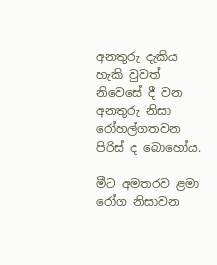අනතුරු දැකිය හැකි වුවත් නිවෙසේ දී වන අනතුරු නිසා රෝහල්ගතවන පිරිස් ද බොහෝය.

මීට අමතරව ළමා රෝග නිසාවන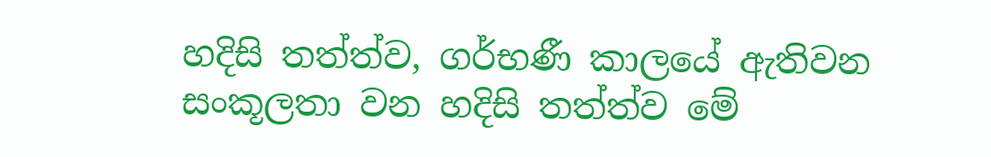හදිසි තත්ත්ව, ගර්භණී කාලයේ ඇතිවන සංකූලතා වන හදිසි තත්ත්ව මේ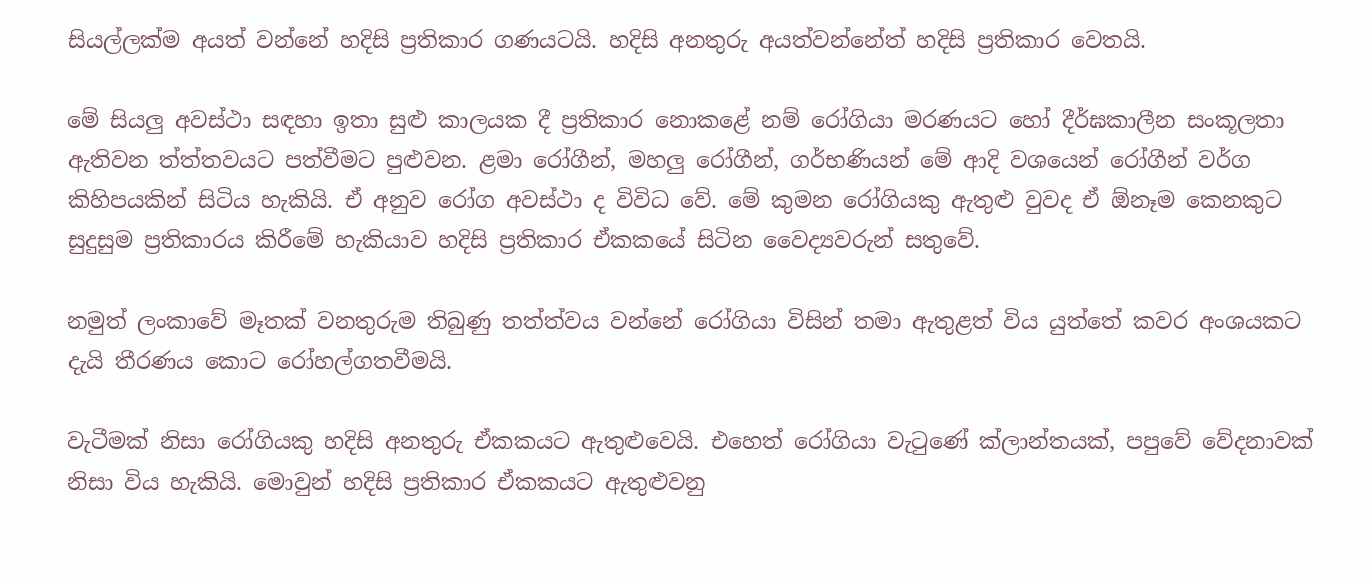සියල්ලක්ම අයත් වන්නේ හදිසි ප්‍රතිකාර ගණයටයි. හදිසි අනතුරු අයත්වන්නේත් හදිසි ප්‍රතිකාර වෙතයි.

මේ සියලු අවස්ථා සඳහා ඉතා සුළු කාලයක දී ප්‍රතිකාර නොකළේ නම් රෝගියා මරණයට හෝ දීර්ඝකාලීන සංකූලතා ඇතිවන ත්ත්තවයට පත්වීමට පුළුවන. ළමා රෝගීන්, මහලු රෝගීන්, ගර්භණියන් මේ ආදි වශයෙන් රෝගීන් වර්ග කිහිපයකින් සිටිය හැකියි. ඒ අනුව රෝග අවස්ථා ද විවිධ වේ. මේ කුමන රෝගියකු ඇතුළු වුවද ඒ ඕනෑම කෙනකුට සුදුසුම ප්‍රතිකාරය කිරීමේ හැකියාව හදිසි ප්‍රතිකාර ඒකකයේ සිටින වෛද්‍යවරුන් සතුවේ.

නමුත් ලංකාවේ මෑතක් වනතුරුම තිබුණු තත්ත්වය වන්නේ රෝගියා විසින් තමා ඇතුළත් විය යුත්තේ කවර අංශයකට දැයි තීරණය කොට රෝහල්ගතවීමයි.

වැටීමක් නිසා රෝගියකු හදිසි අනතුරු ඒකකයට ඇතුළුවෙයි. එහෙත් රෝගියා වැටුණේ ක්ලාන්තයක්, පපුවේ වේදනාවක් නිසා විය හැකියි. මොවුන් හදිසි ප්‍රතිකාර ඒකකයට ඇතුළුවනු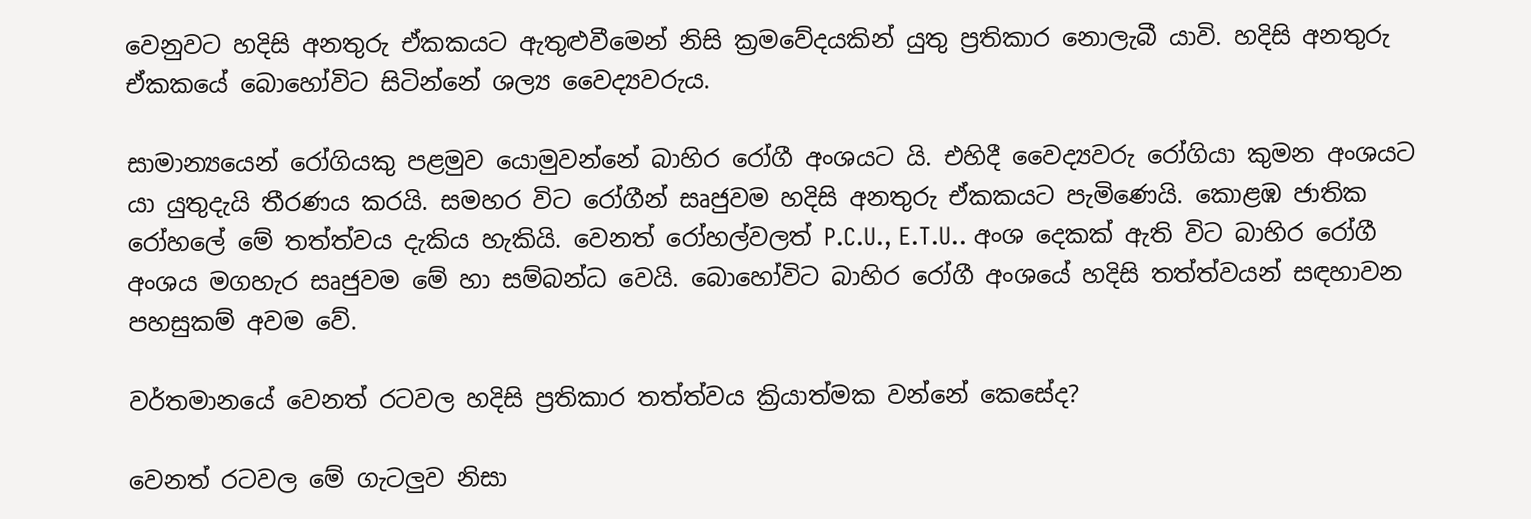වෙනුවට හදිසි අනතුරු ඒකකයට ඇතුළුවීමෙන් නිසි ක්‍රමවේදයකින් යුතු ප්‍රතිකාර නොලැබී යාවි. හදිසි අනතුරු ඒකකයේ බොහෝවිට සිටින්නේ ශල්‍ය වෛද්‍යවරුය.

සාමාන්‍යයෙන් රෝගියකු පළමුව යොමුවන්නේ බාහිර රෝගී අංශයට යි. එහිදී වෛද්‍යවරු රෝගියා කුමන අංශයට යා යුතුදැයි තීරණය කරයි. සමහර විට රෝගීන් සෘජුවම හදිසි අනතුරු ඒකකයට පැමිණෙයි. කොළඹ ජාතික රෝහලේ මේ තත්ත්වය දැකිය හැකියි. වෙනත් රෝහල්වලත් P.C.U., E.T.U.. අංශ දෙකක් ඇති විට බාහිර රෝගී අංශය මගහැර සෘජුවම මේ හා සම්බන්ධ වෙයි. බොහෝවිට බාහිර රෝගී අංශයේ හදිසි තත්ත්වයන් සඳහාවන පහසුකම් අවම වේ.

වර්තමානයේ වෙනත් රටවල හදිසි ප්‍රතිකාර තත්ත්වය ක්‍රියාත්මක වන්නේ කෙසේද?

වෙනත් රටවල මේ ගැටලුව නිසා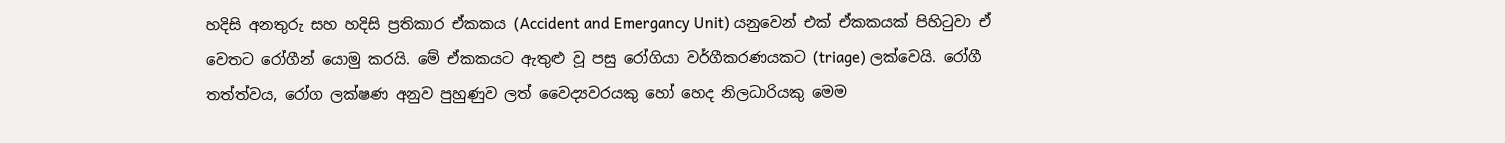හදිසි අනතුරු සහ හදිසි ප්‍රතිකාර ඒකකය (Accident and Emergancy Unit) යනුවෙන් එක් ඒකකයක් පිහිටුවා ඒ වෙතට රෝගීන් යොමු කරයි. මේ ඒකකයට ඇතුළු වූ පසු රෝගියා වර්ගීකරණයකට (triage) ලක්වෙයි. රෝගී තත්ත්වය, රෝග ලක්ෂණ අනුව පුහුණුව ලත් වෛද්‍යවරයකු හෝ හෙද නිලධාරියකු මෙම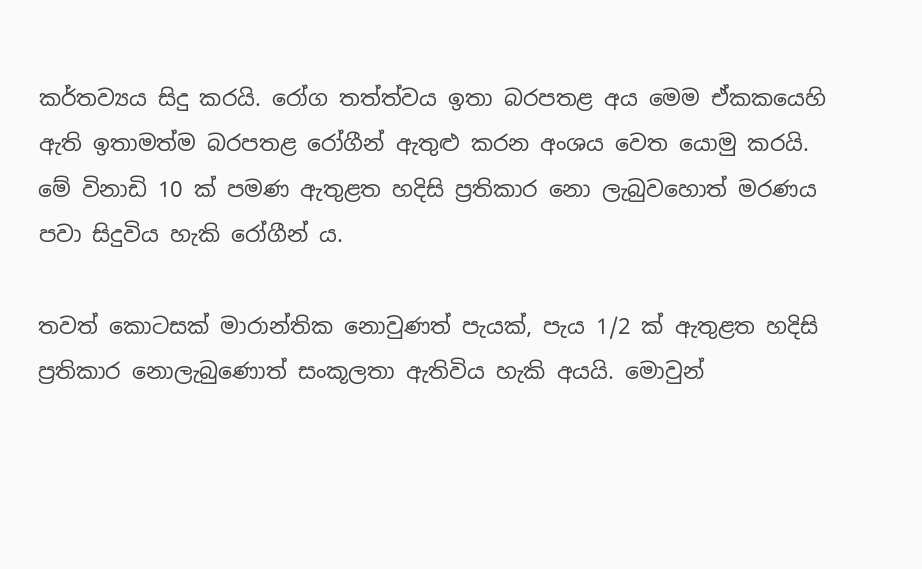කර්තව්‍යය සිදු කරයි. රෝග තත්ත්වය ඉතා බරපතළ අය මෙම ඒකකයෙහි ඇති ඉතාමත්ම බරපතළ රෝගීන් ඇතුළු කරන අංශය වෙත යොමු කරයි. මේ විනාඩි 10 ක් පමණ ඇතුළත හදිසි ප්‍රතිකාර නො ලැබුවහොත් මරණය පවා සිදුවිය හැකි රෝගීන් ය.

තවත් කොටසක් මාරාන්තික නොවුණත් පැයක්, පැය 1/2 ක් ඇතුළත හදිසි ප්‍රතිකාර නොලැබුණොත් සංකූලතා ඇතිවිය හැකි අයයි. මොවුන්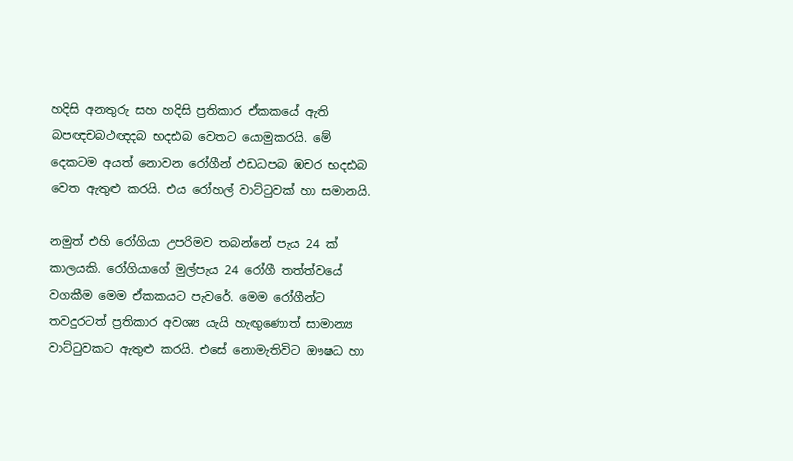හදිසි අනතුරු සහ හදිසි ප්‍රතිකාර ඒකකයේ ඇති බපඥචබථඥදබ භදඪබ වෙතට යොමුකරයි. මේ දෙකටම අයත් නොවන රෝගීන් ඵඩධපබ ඹචර භදඪබ වෙත ඇතුළු කරයි. එය රෝහල් වාට්ටුවක් හා සමානයි.

නමුත් එහි රෝගියා උපරිමව තබන්නේ පැය 24 ක් කාලයකි. රෝගියාගේ මුල්පැය 24 රෝගී තත්ත්වයේ වගකීම මෙම ඒකකයට පැවරේ. මෙම රෝගීන්ට තවදුරටත් ප්‍රතිකාර අවශ්‍ය යැයි හැඟුණොත් සාමාන්‍ය වාට්ටුවකට ඇතුළු කරයි. එසේ නොමැතිවිට ඖෂධ හා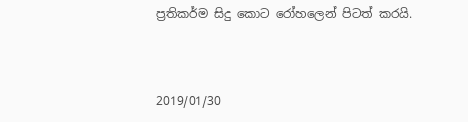ප්‍රතිකර්ම සිදු කොට රෝහලෙන් පිටත් කරයි.



2019/01/30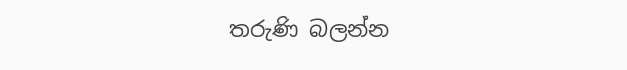තරුණි බලන්න